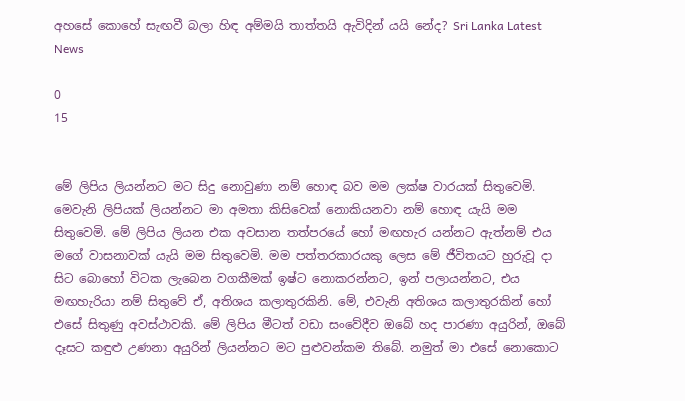අහසේ කොහේ සැඟවී බලා හිඳ අම්මයි තාත්තයි ඇවිදින් යයි නේද? Sri Lanka Latest News

0
15


මේ ලිපිය ලියන්නට මට සිදු නොවුණා නම් හොඳ බව මම ලක්ෂ වාරයක් සිතුවෙමි. මෙවැනි ලිපියක් ලියන්නට මා අමතා කිසිවෙක් නොකියනවා නම් හොඳ යැයි මම සිතුවෙමි. මේ ලිපිය ලියන එක අවසාන තත්පරයේ හෝ මඟහැර යන්නට ඇත්නම් එය මගේ වාසනාවක් යැයි මම සිතුවෙමි. මම පත්තරකාරයකු ලෙස මේ ජීවිතයට හුරුවූ දා සිට බොහෝ විටක ලැබෙන වගකීමක් ඉෂ්ට නොකරන්නට, ඉන් පලායන්නට, එය මඟහැරියා නම් සිතුවේ ඒ, අතිශය කලාතුරකිනි. මේ, එවැනි අතිශය කලාතුරකින් හෝ එසේ සිතුණු අවස්ථාවකි. මේ ලිපිය මීටත් වඩා සංවේදීව ඔබේ හද පාරණා අයුරින්, ඔබේ දෑසට කඳුළු උණනා අයුරින් ලියන්නට මට පුළුවන්කම තිබේ. නමුත් මා එසේ නොකොට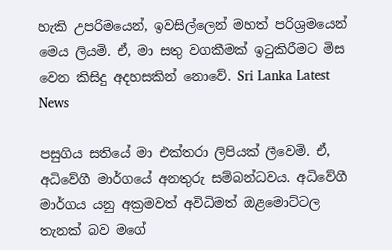හැකි උපරිමයෙන්, ඉවසිල්ලෙන් මහත් පරිශ්‍රමයෙන් මෙය ලියමි. ඒ, මා සතු වගකීමක් ඉටුකිරීමට මිස වෙන කිසිදු අදහසකින් නොවේ. Sri Lanka Latest News

පසුගිය සතියේ මා එක්තරා ලිපියක් ලීවෙමි. ඒ, අධිවේගී මාර්ගයේ අනතුරු සම්බන්ධවය. අධිවේගී මාර්ගය යනු අක්‍රමවත් අවිධිමත් ඔළමොට්ටල තැනක් බව මගේ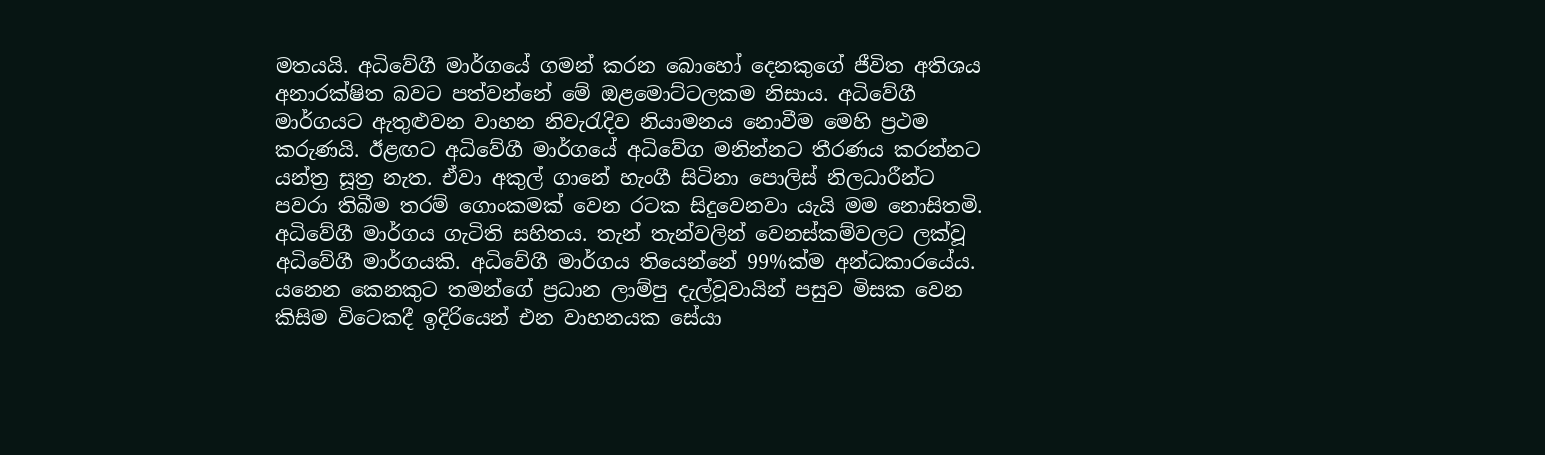මතයයි. අධිවේගී මාර්ගයේ ගමන් කරන බොහෝ දෙනකුගේ ජීවිත අතිශය අනාරක්ෂිත බවට පත්වන්නේ මේ ඔළමොට්ටලකම නිසාය. අධිවේගී මාර්ගයට ඇතුළුවන වාහන නිවැරැදිව නියාමනය නොවීම මෙහි ප්‍රථම කරුණයි. ඊළඟට අධිවේගී මාර්ගයේ අධිවේග මනින්නට තීරණය කරන්නට යන්ත්‍ර සූත්‍ර නැත. ඒවා අකුල් ගානේ හැංගී සිටිනා පොලිස් නිලධාරීන්ට පවරා තිබීම තරම් ගොංකමක් වෙන රටක සිදුවෙනවා යැයි මම නොසිතමි. අධිවේගී මාර්ගය ගැටිති සහිතය. තැන් තැන්වලින් වෙනස්කම්වලට ලක්වූ අධිවේගී මාර්ගයකි. අධිවේගී මාර්ගය තියෙන්නේ 99%ක්ම අන්ධකාරයේය. යනෙන කෙනකුට තමන්ගේ ප්‍රධාන ලාම්පු දැල්වූවායින් පසුව මිසක වෙන කිසිම විටෙකදී ඉදිරියෙන් එන වාහනයක සේයා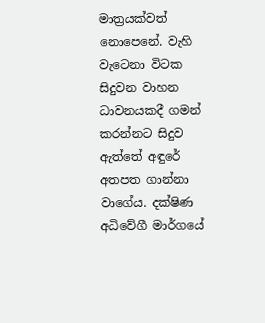මාත්‍රයක්වත් නොපෙනේ. වැහි වැටෙනා විටක සිදුවන වාහන ධාවනයකදී ගමන් කරන්නට සිදුව ඇත්තේ අඳුරේ අතපත ගාන්නා වාගේය. දක්ෂිණ අධිවේගී මාර්ගයේ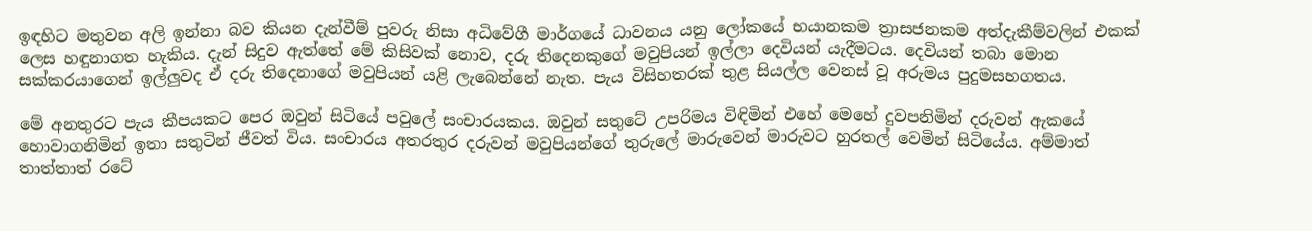ඉඳහිට මතුවන අලි ඉන්නා බව කියන දැන්වීම් පුවරු නිසා අධිවේගී මාර්ගයේ ධාවනය යනු ලෝකයේ භයානකම ත්‍රාසජනකම අත්දැකීම්වලින් එකක් ලෙස හඳුනාගත හැකිය. දැන් සිදුව ඇත්තේ මේ කිසිවක් නොව, දරු තිදෙනකුගේ මවුපියන් ඉල්ලා දෙවියන් යැදීමටය. දෙවියන් තබා මොන සක්කරයාගෙන් ඉල්ලුවද ඒ දරු තිදෙනාගේ මවුපියන් යළි ලැබෙන්නේ නැත. පැය විසිහතරක් තුළ සියල්ල වෙනස් වූ අරුමය පුදුමසහගතය.

මේ අනතුරට පැය කීපයකට පෙර ඔවුන් සිටියේ පවුලේ සංචාරයකය. ඔවුන් සතුටේ උපරිමය විඳිමින් එහේ මෙහේ දුවපනිමින් දරුවන් ඇකයේ හොවාගනිමින් ඉතා සතුටින් ජීවත් විය. සංචාරය අතරතුර දරුවන් මවුපියන්ගේ තුරුලේ මාරුවෙන් මාරුවට හුරතල් වෙමින් සිටියේය. අම්මාත් තාත්තාත් රටේ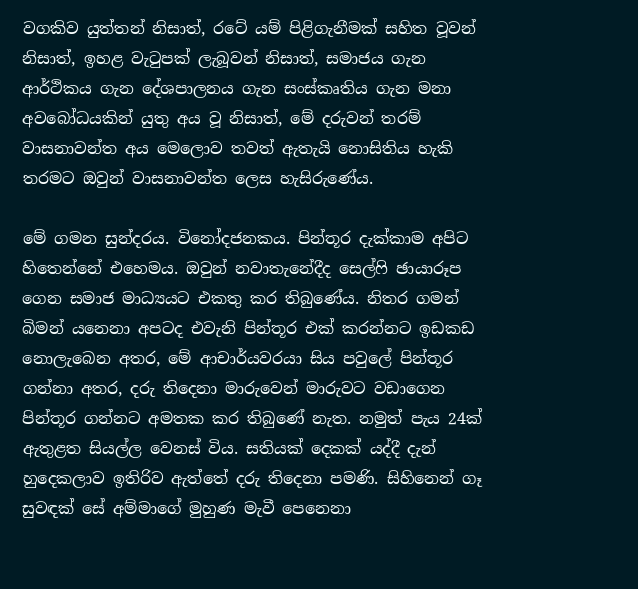වගකිව යුත්තන් නිසාත්, රටේ යම් පිළිගැනීමක් සහිත වූවන් නිසාත්, ඉහළ වැටුපක් ලැබූවන් නිසාත්, සමාජය ගැන ආර්ථිකය ගැන දේශපාලනය ගැන සංස්කෘතිය ගැන මනා අවබෝධයකින් යුතු අය වූ නිසාත්, මේ දරුවන් තරම් වාසනාවන්ත අය මෙලොව තවත් ඇතැයි නොසිතිය හැකි තරමට ඔවුන් වාසනාවන්ත ලෙස හැසිරුණේය.

මේ ගමන සුන්දරය. විනෝදජනකය. පින්තූර දැක්කාම අපිට හිතෙන්නේ එහෙමය. ඔවුන් නවාතැනේදීද සෙල්ෆි ඡායාරූප ගෙන සමාජ මාධ්‍යයට එකතු කර තිබුණේය. නිතර ගමන් බිමන් යනෙනා අපටද එවැනි පින්තූර එක් කරන්නට ඉඩකඩ නොලැබෙන අතර, මේ ආචාර්යවරයා සිය පවුලේ පින්තූර ගන්නා අතර, දරු තිදෙනා මාරුවෙන් මාරුවට වඩාගෙන පින්තූර ගන්නට අමතක කර තිබුණේ නැත. නමුත් පැය 24ක් ඇතුළත සියල්ල වෙනස් විය. සතියක් දෙකක් යද්දී දැන් හුදෙකලාව ඉතිරිව ඇත්තේ දරු තිදෙනා පමණි. සිහිනෙන් ගෑ සුවඳක් සේ අම්මාගේ මුහුණ මැවී පෙනෙනා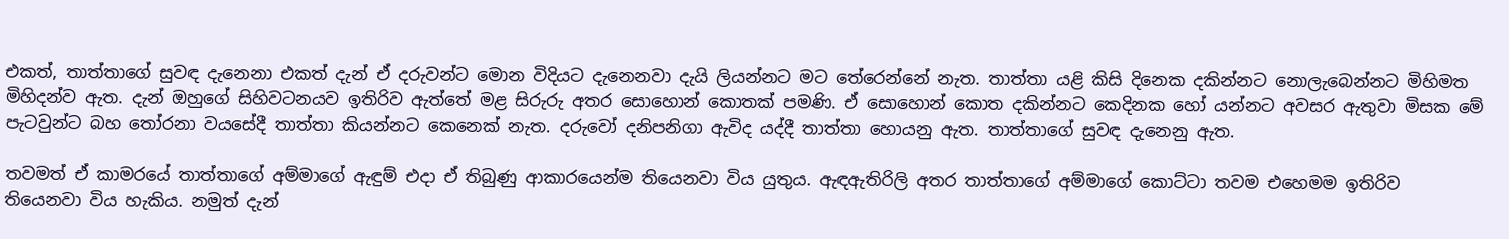එකත්, තාත්තාගේ සුවඳ දැනෙනා එකත් දැන් ඒ දරුවන්ට මොන විදියට දැනෙනවා දැයි ලියන්නට මට තේරෙන්නේ නැත. තාත්තා යළි කිසි දිනෙක දකින්නට නොලැබෙන්නට මිහිමත මිහිදන්ව ඇත. දැන් ඔහුගේ සිහිවටනයව ඉතිරිව ඇත්තේ මළ සිරුරු අතර සොහොන් කොතක් පමණි. ඒ සොහොන් කොත දකින්නට කෙදිනක හෝ යන්නට අවසර ඇතුවා මිසක මේ පැටවුන්ට බහ තෝරනා වයසේදී තාත්තා කියන්නට කෙනෙක් නැත. දරුවෝ දනිපනිගා ඇවිද යද්දී තාත්තා හොයනු ඇත. තාත්තාගේ සුවඳ දැනෙනු ඇත.

තවමත් ඒ කාමරයේ තාත්තාගේ අම්මාගේ ඇඳුම් එදා ඒ තිබුණු ආකාරයෙන්ම තියෙනවා විය යුතුය. ඇඳඇතිරිලි අතර තාත්තාගේ අම්මාගේ කොට්ටා තවම එහෙමම ඉතිරිව තියෙනවා විය හැකිය. නමුත් දැන්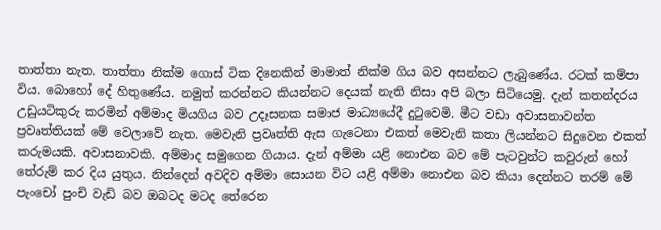තාත්තා නැත. තාත්තා නික්ම ගොස් ටික දිනෙකින් මාමාත් නික්ම ගිය බව අසන්නට ලැබුණේය. රටක් කම්පා විය. බොහෝ දේ හිතුණේය. නමුත් කරන්නට කියන්නට දෙයක් නැති නිසා අපි බලා සිටියෙමු. දැන් කතන්දරය උඩුයටිකුරු කරමින් අම්මාද මියගිය බව උදෑසනක සමාජ මාධ්‍යයේදී දුටුවෙමි. මීට වඩා අවාසනාවන්ත ප්‍රවෘත්තියක් මේ වෙලාවේ නැත. මෙවැනි ප්‍රවෘත්ති ඇස ගැටෙනා එකත් මෙවැනි කතා ලියන්නට සිදුවෙන එකත් කරුමයකි. අවාසනාවකි. අම්මාද සමුගෙන ගියාය. දැන් අම්මා යළි නොඑන බව මේ පැටවුන්ට කවුරුන් හෝ තේරුම් කර දිය යුතුය. නින්දෙන් අවදිව අම්මා සොයන විට යළි අම්මා නොඑන බව කියා දෙන්නට තරම් මේ පැංචෝ පුංචි වැඩි බව ඔබටද මටද තේරෙන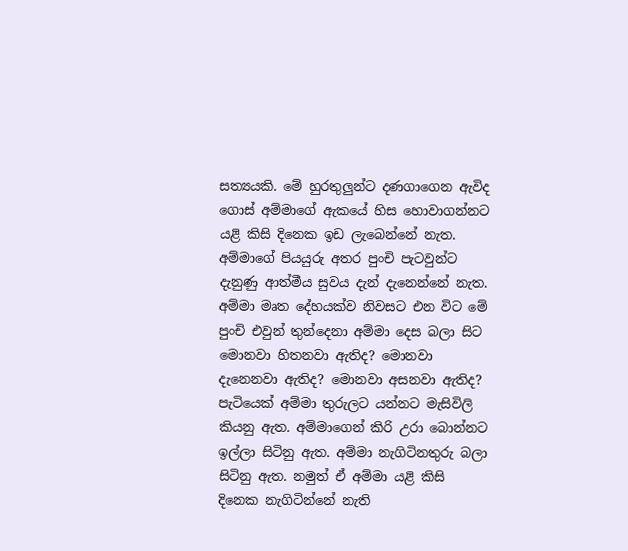සත්‍යයකි. මේ හුරතුලුන්ට දණගාගෙන ඇවිද ගොස් අම්මාගේ ඇකයේ හිස හොවාගන්නට යළි කිසි දිනෙක ඉඩ ලැබෙන්නේ නැත. අම්මාගේ පියයුරු අතර පුංචි පැටවුන්ට දැනුණු ආත්මීය සුවය දැන් දැනෙන්නේ නැත. අම්මා මෘත දේහයක්ව නිවසට එන විට මේ පුංචි එවුන් තුන්දෙනා අම්මා දෙස බලා සිට මොනවා හිතනවා ඇතිද? මොනවා දැනෙනවා ඇතිද? මොනවා අසනවා ඇතිද? පැටියෙක් අම්මා තුරුලට යන්නට මැසිවිලි කියනු ඇත. අම්මාගෙන් කිරි උරා බොන්නට ඉල්ලා සිටිනු ඇත. අම්මා නැගිටිනතුරු බලා සිටිනු ඇත. නමුත් ඒ අම්මා යළි කිසි දිනෙක නැගිටින්නේ නැති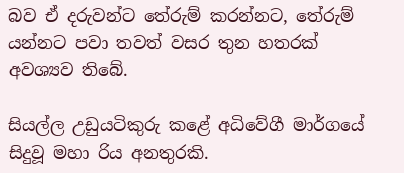බව ඒ දරුවන්ට තේරුම් කරන්නට, තේරුම් යන්නට පවා තවත් වසර තුන හතරක් අවශ්‍යව තිබේ.

සියල්ල උඩුයටිකුරු කළේ අධිවේගී මාර්ගයේ සිදුවූ මහා රිය අනතුරකි.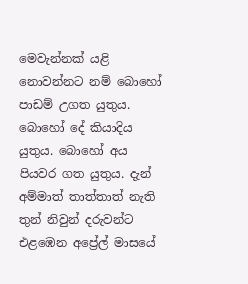මෙවැන්නක් යළි නොවන්නට නම් බොහෝ පාඩම් උගත යුතුය. බොහෝ දේ කියාදිය යුතුය. බොහෝ අය පියවර ගත යුතුය. දැන් අම්මාත් තාත්තාත් නැති තුන් නිවුන් දරුවන්ට එළඹෙන අප්‍රේල් මාසයේ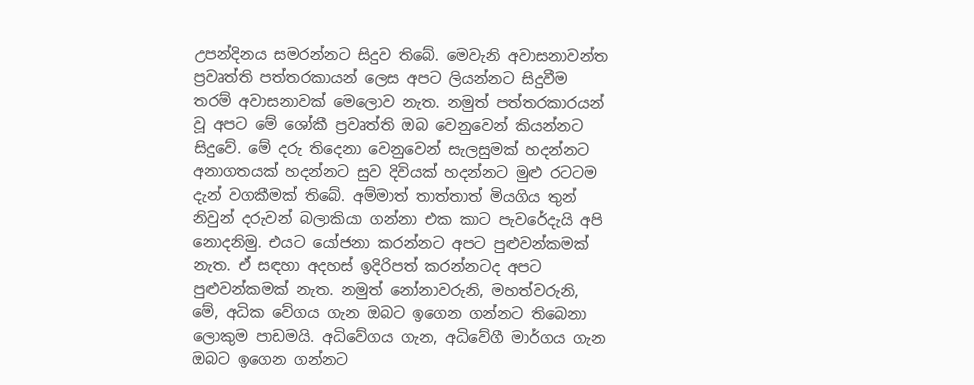උපන්දිනය සමරන්නට සිදුව තිබේ. මෙවැනි අවාසනාවන්ත ප්‍රවෘත්ති පත්තරකායන් ලෙස අපට ලියන්නට සිදුවීම තරම් අවාසනාවක් මෙලොව නැත. නමුත් පත්තරකාරයන් වූ අපට මේ ශෝකී ප්‍රවෘත්ති ඔබ වෙනුවෙන් කියන්නට සිදුවේ. මේ දරු තිදෙනා වෙනුවෙන් සැලසුමක් හදන්නට අනාගතයක් හදන්නට සුව දිවියක් හදන්නට මුළු රටටම දැන් වගකීමක් තිබේ. අම්මාත් තාත්තාත් මියගිය තුන් නිවුන් දරුවන් බලාකියා ගන්නා එක කාට පැවරේදැයි අපි නොදනිමු. එයට යෝජනා කරන්නට අපට පුළුවන්කමක් නැත. ඒ සඳහා අදහස් ඉදිරිපත් කරන්නටද අපට පුළුවන්කමක් නැත. නමුත් නෝනාවරුනි, මහත්වරුනි, මේ, අධික වේගය ගැන ඔබට ඉගෙන ගන්නට තිබෙනා ලොකුම පාඩමයි. අධිවේගය ගැන, අධිවේගී මාර්ගය ගැන ඔබට ඉගෙන ගන්නට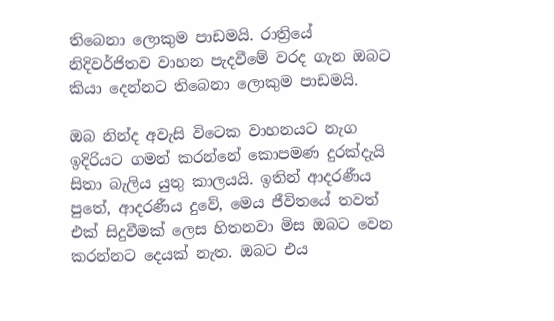තිබෙනා ලොකුම පාඩමයි. රාත්‍රියේ නිදිවර්ජිතව වාහන පැදවීමේ වරද ගැන ඔබට කියා දෙන්නට තිබෙනා ලොකුම පාඩමයි.

ඔබ නින්ද අවැසි විටෙක වාහනයට නැග ඉදිරියට ගමන් කරන්නේ කොපමණ දුරක්දැයි සිතා බැලිය යුතු කාලයයි. ඉතින් ආදරණීය පුතේ, ආදරණීය දුවේ, මෙය ජීවිතයේ තවත් එක් සිදුවීමක් ලෙස හිතනවා මිස ඔබට වෙන කරන්නට දෙයක් නැත. ඔබට එය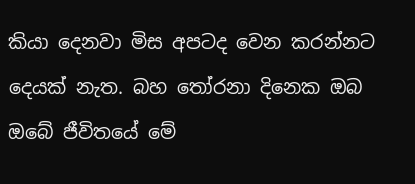කියා දෙනවා මිස අපටද වෙන කරන්නට දෙයක් නැත. බහ තෝරනා දිනෙක ඔබ ඔබේ ජීවිතයේ මේ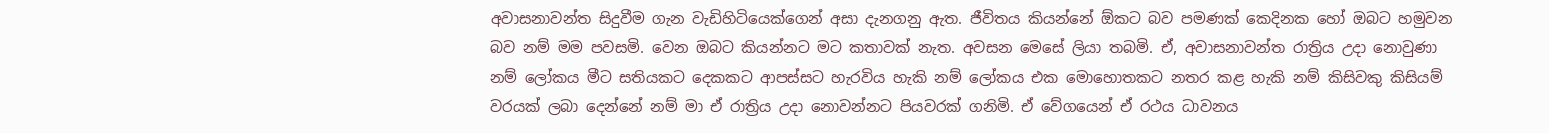අවාසනාවන්ත සිදුවීම ගැන වැඩිහිටියෙක්ගෙන් අසා දැනගනු ඇත. ජීවිතය කියන්නේ ඕකට බව පමණක් කෙදිනක හෝ ඔබට හමුවන බව නම් මම පවසමි. වෙන ඔබට කියන්නට මට කතාවක් නැත. අවසන මෙසේ ලියා තබමි. ඒ, අවාසනාවන්ත රාත්‍රිය උදා නොවුණා නම් ලෝකය මීට සතියකට දෙකකට ආපස්සට හැරවිය හැකි නම් ලෝකය එක මොහොතකට නතර කළ හැකි නම් කිසිවකු කිසියම් වරයක් ලබා දෙන්නේ නම් මා ඒ රාත්‍රිය උදා නොවන්නට පියවරක් ගනිමි. ඒ වේගයෙන් ඒ රථය ධාවනය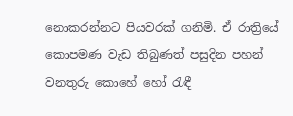නොකරන්නට පියවරක් ගනිමි. ඒ රාත්‍රියේ කොපමණ වැඩ තිබුණත් පසුදින පහන් වනතුරු කොහේ හෝ රැඳී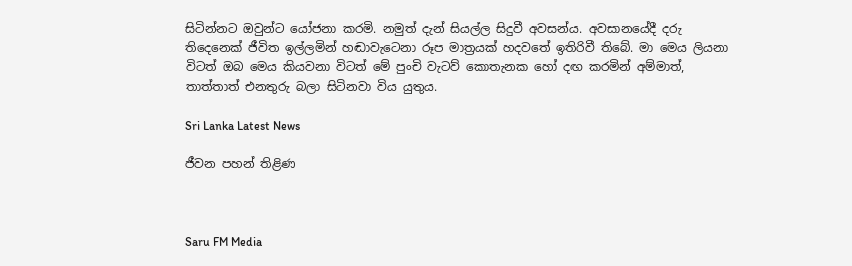සිටින්නට ඔවුන්ට යෝජනා කරමි. නමුත් දැන් සියල්ල සිදුවී අවසන්ය. අවසානයේදී දරු තිදෙනෙක් ජීවිත ඉල්ලමින් හඬාවැටෙනා රූප මාත්‍රයක් හදවතේ ඉතිරිවී තිබේ. මා මෙය ලියනා විටත් ඔබ මෙය කියවනා විටත් මේ පුංචි වැටව් කොතැනක හෝ දඟ කරමින් අම්මාත්, තාත්තාත් එනතුරු බලා සිටිනවා විය යුතුය.

Sri Lanka Latest News

ජීවන පහන් තිළිණ



Saru FM Media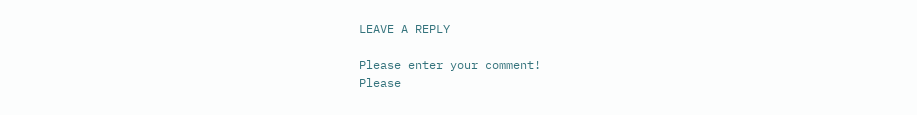LEAVE A REPLY

Please enter your comment!
Please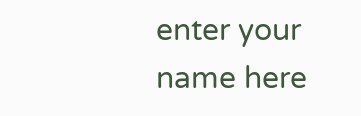enter your name here